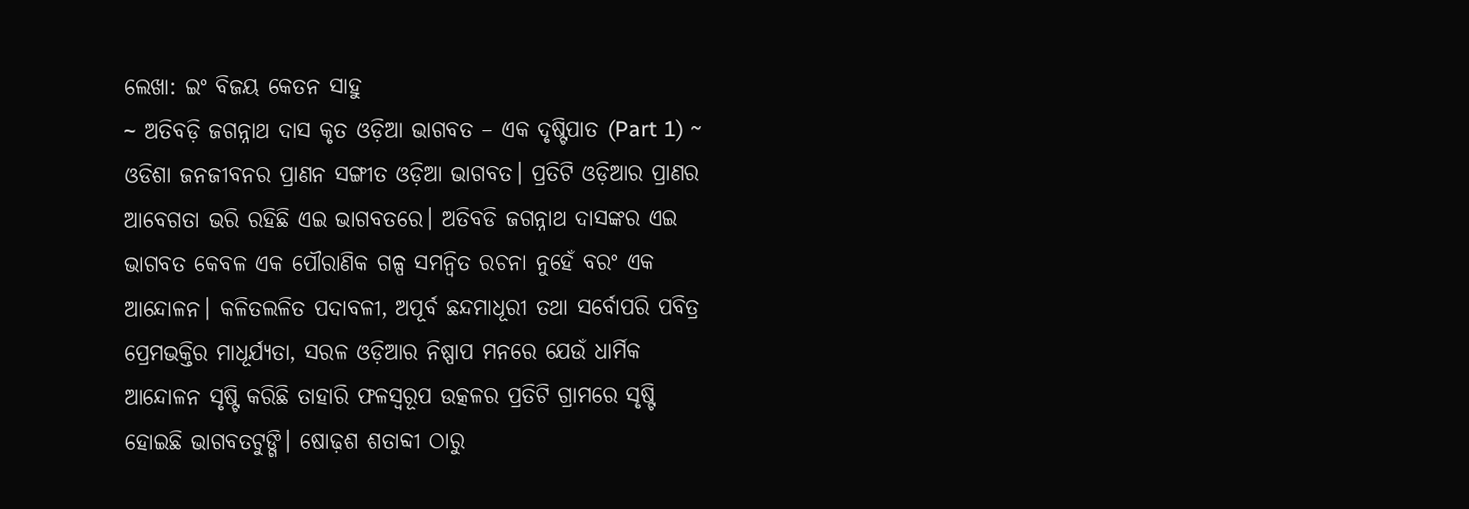ଲେଖା: ଇଂ ବିଜୟ କେତନ ସାହୁ
~ ଅତିବଡ଼ି ଜଗନ୍ନାଥ ଦାସ କୃତ ଓଡ଼ିଆ ଭାଗବତ – ଏକ ଦୃଷ୍ଟିପାତ (Part 1) ~
ଓଡିଶା ଜନଜୀବନର ପ୍ରାଣନ ସଙ୍ଗୀତ ଓଡ଼ିଆ ଭାଗବତ। ପ୍ରତିଟି ଓଡ଼ିଆର ପ୍ରାଣର ଆବେଗତା ଭରି ରହିଛି ଏଇ ଭାଗବତରେ। ଅତିବଡି ଜଗନ୍ନାଥ ଦାସଙ୍କର ଏଇ ଭାଗବତ କେବଳ ଏକ ପୌରାଣିକ ଗଳ୍ପ ସମନ୍ବିତ ରଚନା ନୁହେଁ ବରଂ ଏକ ଆନ୍ଦୋଳନ। କଳିତଲଳିତ ପଦାବଳୀ, ଅପୂର୍ବ ଛନ୍ଦମାଧୂରୀ ତଥା ସର୍ବୋପରି ପବିତ୍ର ପ୍ରେମଭକ୍ତିର ମାଧୂର୍ଯ୍ୟତା, ସରଳ ଓଡ଼ିଆର ନିଷ୍ପାପ ମନରେ ଯେଉଁ ଧାର୍ମିକ ଆନ୍ଦୋଳନ ସୃଷ୍ଟି କରିଛି ତାହାରି ଫଳସ୍ୱରୂପ ଉତ୍କଳର ପ୍ରତିଟି ଗ୍ରାମରେ ସୃଷ୍ଟି ହୋଇଛି ଭାଗବତଟୁଙ୍ଗି। ଷୋଢ଼ଶ ଶତାବ୍ଦୀ ଠାରୁ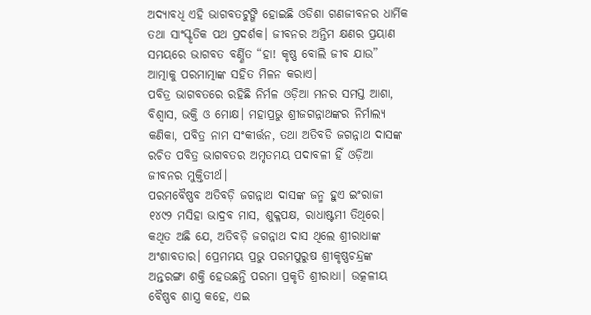ଅଦ୍ୟାବଧି ଏହି ଭାଗବତଟୁଙ୍ଗି ହୋଇଛି ଓଡିଶା ଗଣଜୀବନର ଧାର୍ମିକ ତଥା ସାଂସ୍କୃତିକ ପଥ ପ୍ରଦର୍ଶକ। ଜୀବନର ଅନ୍ତିମ କ୍ଷଣର ପ୍ରୟାଣ ସମୟରେ ଭାଗବତ ବର୍ଣ୍ଣିତ “ହା! କୃଷ୍ଣ ବୋଲି ଜୀବ ଯାଉ” ଆତ୍ମାକୁ ପରମାତ୍ମାଙ୍କ ସହିତ ମିଳନ କରାଏ।
ପବିତ୍ର ଭାଗବତରେ ରହିଛି ନିର୍ମଳ ଓଡ଼ିଆ ମନର ସମସ୍ତ ଆଶା, ବିଶ୍ୱାସ, ଭକ୍ତି ଓ ମୋକ୍ଷ। ମହାପ୍ରଭୁ ଶ୍ରୀଜଗନ୍ନାଥଙ୍କର ନିର୍ମାଲ୍ୟ କଣିକା, ପବିତ୍ର ନାମ ସଂକୀର୍ତ୍ତନ, ତଥା ଅତିବଡି ଜଗନ୍ନାଥ ଦାସଙ୍କ ରଚିତ ପବିତ୍ର ଭାଗବତର ଅମୃତମୟ ପଦାବଳୀ ହିଁ ଓଡ଼ିଆ ଜୀବନର ମୁକ୍ତିତୀର୍ଥ।
ପରମବୈଷ୍ଣବ ଅତିବଡ଼ି ଜଗନ୍ନାଥ ଦାସଙ୍କ ଜନ୍ମ ହୁଏ ଇଂରାଜୀ ୧୪୯୨ ମସିହା ଭାଦ୍ରବ ମାସ, ଶୁକ୍ଳପକ୍ଷ, ରାଧାଷ୍ଟମୀ ତିଥିରେ। କଥିତ ଅଛି ଯେ, ଅତିବଡ଼ି ଜଗନ୍ନାଥ ଦାସ ଥିଲେ ଶ୍ରୀରାଧାଙ୍କ ଅଂଶାବତାର। ପ୍ରେମମୟ ପ୍ରଭୁ ପରମପୁରୁଷ ଶ୍ରୀକୃଷ୍ଣଚନ୍ଦ୍ରଙ୍କ ଅନ୍ତରଙ୍ଗା ଶକ୍ତି ହେଉଛନ୍ତି ପରମା ପ୍ରକୃତି ଶ୍ରୀରାଧା। ଉତ୍କଳୀୟ ବୈଷ୍ଣବ ଶାସ୍ତ୍ର କହେ, ଏଇ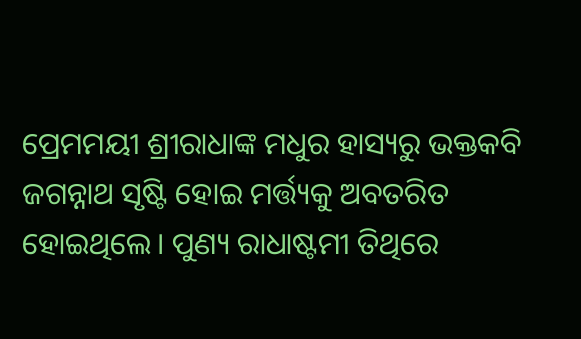ପ୍ରେମମୟୀ ଶ୍ରୀରାଧାଙ୍କ ମଧୁର ହାସ୍ୟରୁ ଭକ୍ତକବି ଜଗନ୍ନାଥ ସୃଷ୍ଟି ହୋଇ ମର୍ତ୍ତ୍ୟକୁ ଅବତରିତ ହୋଇଥିଲେ। ପୁଣ୍ୟ ରାଧାଷ୍ଟମୀ ତିଥିରେ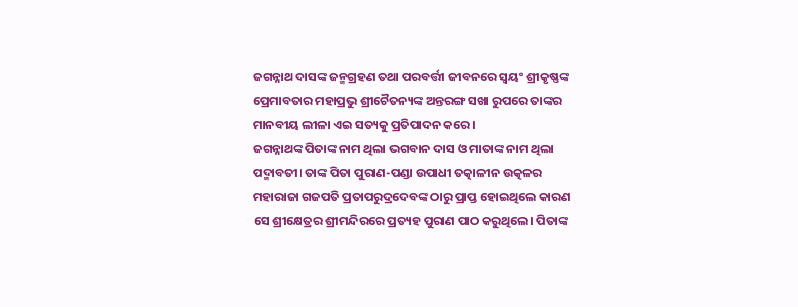ଜଗନ୍ନାଥ ଦାସଙ୍କ ଜନ୍ମଗ୍ରହଣ ତଥା ପରବର୍ତ୍ତୀ ଜୀବନରେ ସ୍ୱୟଂ ଶ୍ରୀକୃଷ୍ଣଙ୍କ ପ୍ରେମାବତାର ମହାପ୍ରଭୁ ଶ୍ରୀଚୈତନ୍ୟଙ୍କ ଅନ୍ତରଙ୍ଗ ସଖା ରୁପରେ ତାଙ୍କର ମାନବୀୟ ଲୀଳା ଏଇ ସତ୍ୟକୁ ପ୍ରତିପାଦନ କରେ।
ଜଗନ୍ନାଥଙ୍କ ପିତାଙ୍କ ନାମ ଥିଲା ଭଗବାନ ଦାସ ଓ ମାତାଙ୍କ ନାମ ଥିଲା ପଦ୍ମାବତୀ। ତାଙ୍କ ପିତା ପୁରାଣ-ପଣ୍ଡା ଉପାଧୀ ତତ୍କାଳୀନ ଉତ୍କଳର ମହାରାଜା ଗଜପତି ପ୍ରତାପରୁଦ୍ରଦେବଙ୍କ ଠାରୁ ପ୍ରାପ୍ତ ହୋଇଥିଲେ କାରଣ ସେ ଶ୍ରୀକ୍ଷେତ୍ରର ଶ୍ରୀମନ୍ଦିରରେ ପ୍ରତ୍ୟହ ପୁରାଣ ପାଠ କରୁଥିଲେ। ପିତାଙ୍କ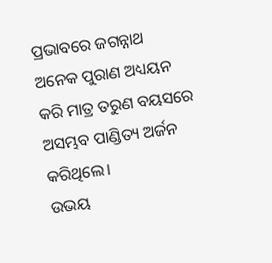ପ୍ରଭାବରେ ଜଗନ୍ନାଥ ଅନେକ ପୁରାଣ ଅଧ୍ୟୟନ କରି ମାତ୍ର ତରୁଣ ବୟସରେ ଅସମ୍ଭବ ପାଣ୍ଡିତ୍ୟ ଅର୍ଜନ କରିଥିଲେ।
ଉଭୟ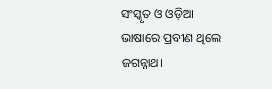ସଂସ୍କୃତ ଓ ଓଡ଼ିଆ ଭାଷାରେ ପ୍ରବୀଣ ଥିଲେ ଜଗନ୍ନାଥ।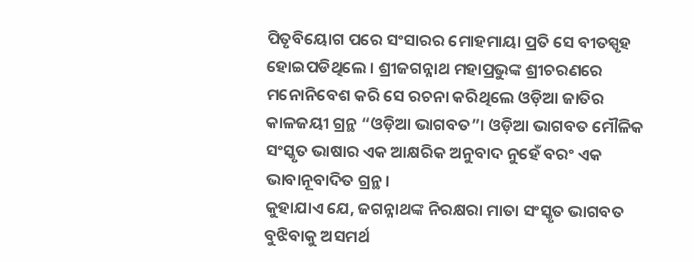ପିତୃବିୟୋଗ ପରେ ସଂସାରର ମୋହମାୟା ପ୍ରତି ସେ ବୀତସ୍ପୃହ ହୋଇପଡିଥିଲେ । ଶ୍ରୀଜଗନ୍ନାଥ ମହାପ୍ରଭୁଙ୍କ ଶ୍ରୀଚରଣରେ ମନୋନିବେଶ କରି ସେ ରଚନା କରିଥିଲେ ଓଡ଼ିଆ ଜାତିର କାଳଜୟୀ ଗ୍ରନ୍ଥ “ଓଡ଼ିଆ ଭାଗବତ”। ଓଡ଼ିଆ ଭାଗବତ ମୌଳିକ ସଂସ୍କୃତ ଭାଷାର ଏକ ଆକ୍ଷରିକ ଅନୁବାଦ ନୁହେଁ ବରଂ ଏକ ଭାବାନୂବାଦିତ ଗ୍ରନ୍ଥ।
କୁହାଯାଏ ଯେ, ଜଗନ୍ନାଥଙ୍କ ନିରକ୍ଷରା ମାତା ସଂସ୍କୃତ ଭାଗବତ ବୁଝିବାକୁ ଅସମର୍ଥ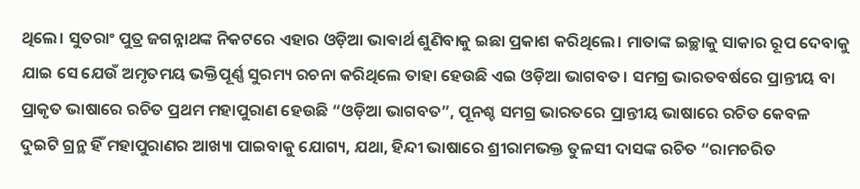ଥିଲେ। ସୁତରାଂ ପୁତ୍ର ଜଗନ୍ନାଥଙ୍କ ନିକଟରେ ଏହାର ଓଡ଼ିଆ ଭାଵାର୍ଥ ଶୁଣିବାକୁ ଇଛା ପ୍ରକାଶ କରିଥିଲେ। ମାତାଙ୍କ ଇଚ୍ଛାକୁ ସାକାର ରୂପ ଦେବାକୁ ଯାଇ ସେ ଯେଉଁ ଅମୃତମୟ ଭକ୍ତିପୂର୍ଣ୍ଣ ସୁରମ୍ୟ ରଚନା କରିଥିଲେ ତାହା ହେଉଛି ଏଇ ଓଡ଼ିଆ ଭାଗବତ। ସମଗ୍ର ଭାରତବର୍ଷରେ ପ୍ରାନ୍ତୀୟ ବା ପ୍ରାକୃତ ଭାଷାରେ ରଚିତ ପ୍ରଥମ ମହାପୁରାଣ ହେଉଛି “ଓଡ଼ିଆ ଭାଗବତ”, ପୂନଶ୍ଚ ସମଗ୍ର ଭାରତରେ ପ୍ରାନ୍ତୀୟ ଭାଷାରେ ରଚିତ କେବଳ ଦୁଇଟି ଗ୍ରନ୍ଥ ହିଁ ମହାପୁରାଣର ଆଖ୍ୟା ପାଇବାକୁ ଯୋଗ୍ୟ, ଯଥା, ହିନ୍ଦୀ ଭାଷାରେ ଶ୍ରୀରାମଭକ୍ତ ତୁଳସୀ ଦାସଙ୍କ ରଚିତ “ରାମଚରିତ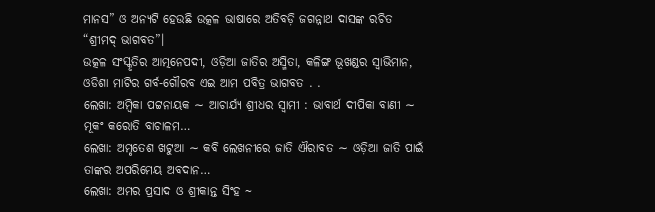ମାନସ” ଓ ଅନ୍ୟଟି ହେଉଛି ଉତ୍କଳ ଭାଷାରେ ଅତିବଡ଼ି ଜଗନ୍ନାଥ ଦାସଙ୍କ ରଚିତ “ଶ୍ରୀମଦ୍ ଭାଗବତ”।
ଉତ୍କଳ ସଂସ୍କୃତିର ଆତ୍ମନେପଦୀ, ଓଡ଼ିଆ ଜାତିର ଅସ୍ମିତା, କଳିଙ୍ଗ ଭୂଖଣ୍ଡର ସ୍ୱାଭିମାନ, ଓଡିଶା ମାଟିର ଗର୍ବ-ଗୌରବ ଏଇ ଆମ ପବିତ୍ର ଭାଗବତ . .
ଲେଖା: ଅମ୍ବିକା ପଟ୍ଟନାୟକ ∼ ଆଚାର୍ଯ୍ୟ ଶ୍ରୀଧର ସ୍ୱାମୀ : ଭାବାର୍ଥ ଦୀପିକା ବାଣୀ ∼ ମୂକଂ କରୋତି ବାଚାଳମ…
ଲେଖା: ଅମୃତେଶ ଖଟୁଆ ∼ କବି ଲେଖନୀରେ ଜାତି ଐରାବତ ∼ ଓଡ଼ିଆ ଜାତି ପାଇଁ ତାଙ୍କର ଅପରିମେୟ ଅବଦାନ…
ଲେଖା: ଅମର ପ୍ରସାଦ ଓ ଶ୍ରୀକାନ୍ତ ସିଂହ ~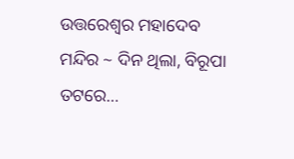ଉତ୍ତରେଶ୍ଵର ମହାଦେବ ମନ୍ଦିର ~ ଦିନ ଥିଲା, ବିରୂପା ତଟରେ…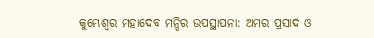କୁମ୍ଭେଶ୍ୱର ମହାଦେବ ମନ୍ଦିର ଉପସ୍ଥାପନା: ଅମର ପ୍ରସାଦ ଓ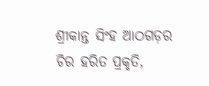ଶ୍ରୀକାନ୍ତ ସିଂହ ଆଠଗଡ଼ର ଚିର ହରିତ ପ୍ରକୃତି,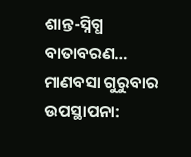ଶାନ୍ତ-ସ୍ନିଗ୍ଧ ବାତାବରଣ…
ମାଣବସା ଗୁରୁବାର ଉପସ୍ଥାପନା: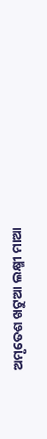ଅମୃତେଶ ଖଟୁଆ ଲକ୍ଷ୍ମୀ ମାଆ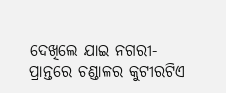ଦେଖିଲେ ଯାଇ ନଗରୀ-ପ୍ରାନ୍ତରେ ଚଣ୍ଡାଳର କୁଟୀରଟିଏ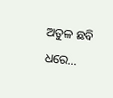ଅତୁଳ ଛବି ଧରେ…